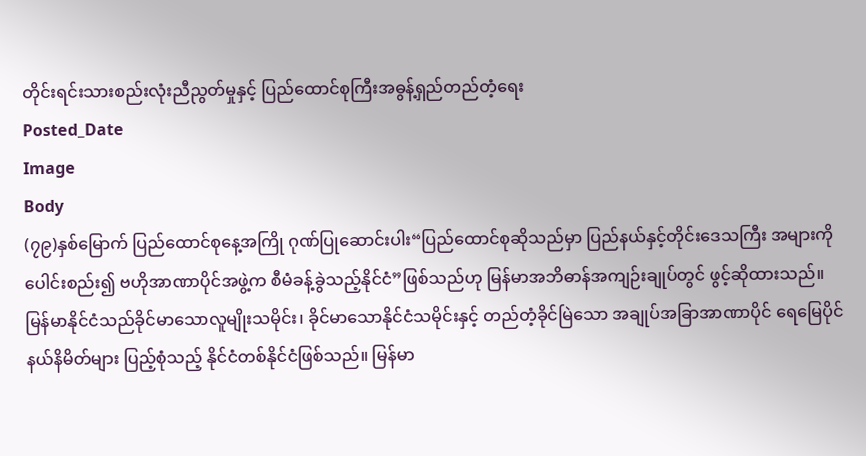တိုင်းရင်းသားစည်းလုံးညီညွတ်မှုနှင့် ပြည်ထောင်စုကြီးအဓွန့်ရှည်တည်တံ့ရေး
Posted_Date
Image
Body
(၇၉)နှစ်မြောက် ပြည်ထောင်စုနေ့အကြို ဂုဏ်ပြုဆောင်းပါး“ပြည်ထောင်စုဆိုသည်မှာ ပြည်နယ်နှင့်တိုင်းဒေသကြီး အများကို ပေါင်းစည်း၍ ဗဟိုအာဏာပိုင်အဖွဲ့က စီမံခန့်ခွဲသည့်နိုင်ငံ”ဖြစ်သည်ဟု မြန်မာအဘိဓာန်အကျဉ်းချုပ်တွင် ဖွင့်ဆိုထားသည်။ မြန်မာနိုင်ငံသည်ခိုင်မာသောလူမျိုးသမိုင်း၊ ခိုင်မာသောနိုင်ငံသမိုင်းနှင့် တည်တံ့ခိုင်မြဲသော အချုပ်အခြာအာဏာပိုင် ရေမြေပိုင်နယ်နိမိတ်များ ပြည့်စုံသည့် နိုင်ငံတစ်နိုင်ငံဖြစ်သည်။ မြန်မာ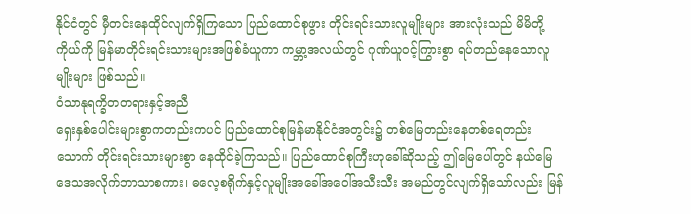နိုင်ငံတွင် မှီတင်းနေထိုင်လျက်ရှိကြသော ပြည်ထောင်စုဖွား တိုင်းရင်းသားလူမျိုးများ အားလုံးသည် မိမိတို့ကိုယ်ကို မြန်မာတိုင်းရင်းသားများအဖြစ်ခံယူကာ ကမ္ဘာ့အလယ်တွင် ဂုဏ်ယူဝင့်ကြွားစွာ ရပ်တည်နေသောလူမျိုးများ ဖြစ်သည်။
ဝံသာနုရက္ခိတတရားနှင့်အညီ
ရှေးနှစ်ပေါင်းများစွာကတည်းကပင် ပြည်ထောင်စုမြန်မာနိုင်ငံအတွင်း၌ တစ်မြေတည်းနေတစ်ရေတည်းသောက် တိုင်းရင်းသားများစွာ နေထိုင်ခဲ့ကြသည်။ ပြည်ထောင်စုကြီးဟုခေါ်ဆိုသည့် ဤမြေပေါ်တွင် နယ်မြေဒေသအလိုက်ဘာသာစကား၊ ဓလေ့စရိုက်နှင့်လူမျိုးအခေါ်အဝေါ်အသီးသီး အမည်တွင်လျက်ရှိသော်လည်း မြန်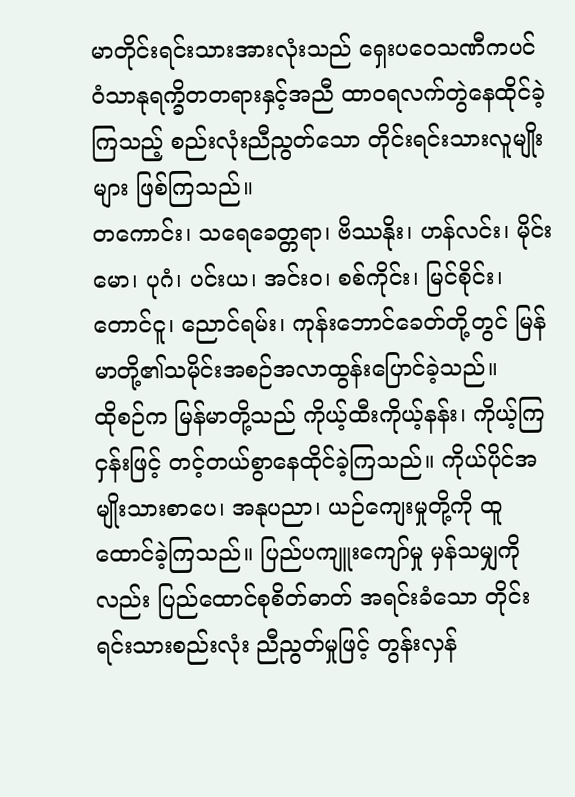မာတိုင်းရင်းသားအားလုံးသည် ရှေးပဝေသဏီကပင် ဝံသာနုရက္ခိတတရားနှင့်အညီ ထာဝရလက်တွဲနေထိုင်ခဲ့ကြသည့် စည်းလုံးညီညွတ်သော တိုင်းရင်းသားလူမျိုးများ ဖြစ်ကြသည်။
တကောင်း၊ သရေခေတ္တရာ၊ ဗိဿနိုး၊ ဟန်လင်း၊ မိုင်းမော၊ ပုဂံ၊ ပင်းယ၊ အင်းဝ၊ စစ်ကိုင်း၊ မြင်စိုင်း၊ တောင်ငူ၊ ညောင်ရမ်း၊ ကုန်းဘောင်ခေတ်တို့တွင် မြန်မာတို့၏သမိုင်းအစဉ်အလာထွန်းပြောင်ခဲ့သည်။
ထိုစဉ်က မြန်မာတို့သည် ကိုယ့်ထီးကိုယ့်နန်း၊ ကိုယ့်ကြငှန်းဖြင့် တင့်တယ်စွာနေထိုင်ခဲ့ကြသည်။ ကိုယ်ပိုင်အမျိုးသားစာပေ၊ အနုပညာ၊ ယဉ်ကျေးမှုတို့ကို ထူထောင်ခဲ့ကြသည်။ ပြည်ပကျူးကျော်မှု မှန်သမျှကိုလည်း ပြည်ထောင်စုစိတ်ဓာတ် အရင်းခံသော တိုင်းရင်းသားစည်းလုံး ညီညွတ်မှုဖြင့် တွန်းလှန်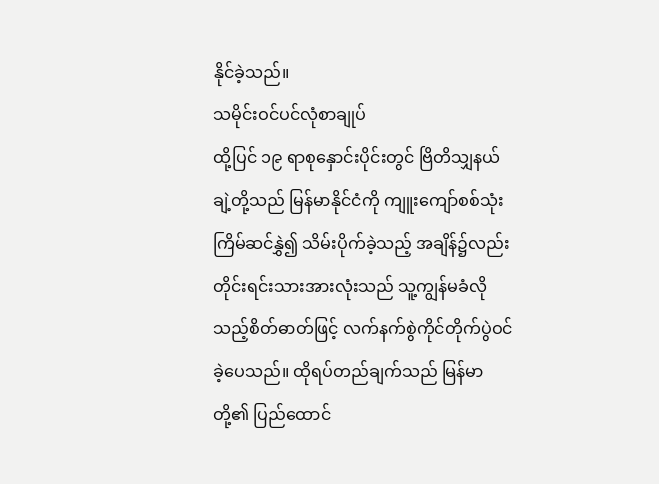နိုင်ခဲ့သည်။
သမိုင်းဝင်ပင်လုံစာချုပ်
ထို့ပြင် ၁၉ ရာစုနှောင်းပိုင်းတွင် ဗြိတိသျှနယ်ချဲ့တို့သည် မြန်မာနိုင်ငံကို ကျူးကျော်စစ်သုံးကြိမ်ဆင်နွှဲ၍ သိမ်းပိုက်ခဲ့သည့် အချိန်၌လည်း တိုင်းရင်းသားအားလုံးသည် သူ့ကျွန်မခံလိုသည့်စိတ်ဓာတ်ဖြင့် လက်နက်စွဲကိုင်တိုက်ပွဲဝင်ခဲ့ပေသည်။ ထိုရပ်တည်ချက်သည် မြန်မာတို့၏ ပြည်ထောင်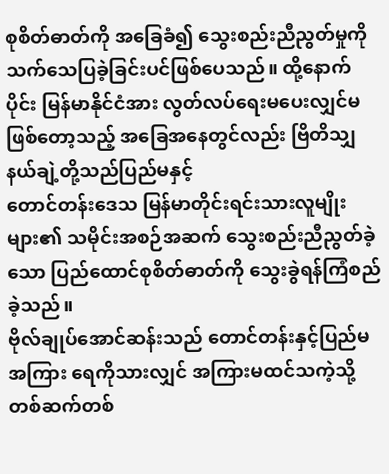စုစိတ်ဓာတ်ကို အခြေခံ၍ သွေးစည်းညီညွတ်မှုကို သက်သေပြခဲ့ခြင်းပင်ဖြစ်ပေသည်။ ထို့နောက်ပိုင်း မြန်မာနိုင်ငံအား လွတ်လပ်ရေးမပေးလျှင်မဖြစ်တော့သည့် အခြေအနေတွင်လည်း ဗြိတိသျှနယ်ချဲ့တို့သည်ပြည်မနှင့်
တောင်တန်းဒေသ မြန်မာတိုင်းရင်းသားလူမျိုးများ၏ သမိုင်းအစဉ်အဆက် သွေးစည်းညီညွတ်ခဲ့သော ပြည်ထောင်စုစိတ်ဓာတ်ကို သွေးခွဲရန်ကြံစည်ခဲ့သည်။
ဗိုလ်ချုပ်အောင်ဆန်းသည် တောင်တန်းနှင့်ပြည်မအကြား ရေကိုသားလျှင် အကြားမထင်သကဲ့သို့ တစ်ဆက်တစ်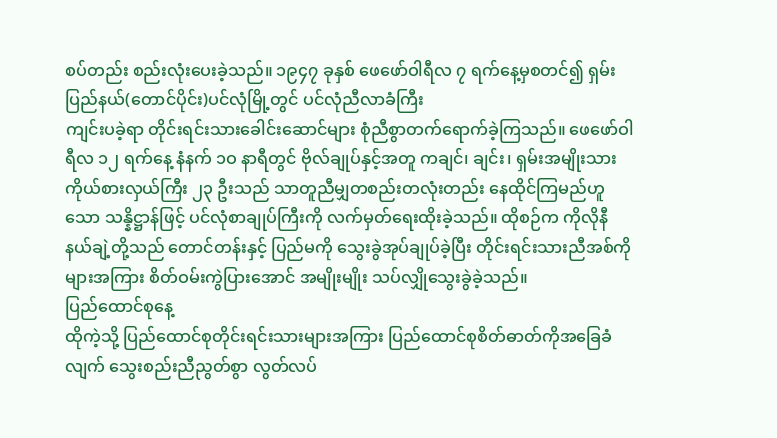စပ်တည်း စည်းလုံးပေးခဲ့သည်။ ၁၉၄၇ ခုနှစ် ဖေဖော်ဝါရီလ ၇ ရက်နေ့မှစတင်၍ ရှမ်းပြည်နယ်(တောင်ပိုင်း)ပင်လုံမြို့တွင် ပင်လုံညီလာခံကြီး
ကျင်းပခဲ့ရာ တိုင်းရင်းသားခေါင်းဆောင်များ စုံညီစွာတက်ရောက်ခဲ့ကြသည်။ ဖေဖော်ဝါရီလ ၁၂ ရက်နေ့ နံနက် ၁ဝ နာရီတွင် ဗိုလ်ချုပ်နှင့်အတူ ကချင်၊ ချင်း၊ ရှမ်းအမျိုးသားကိုယ်စားလှယ်ကြီး ၂၃ ဦးသည် သာတူညီမျှတစည်းတလုံးတည်း နေထိုင်ကြမည်ဟူသော သန္နိဋ္ဌာန်ဖြင့် ပင်လုံစာချုပ်ကြီးကို လက်မှတ်ရေးထိုးခဲ့သည်။ ထိုစဉ်က ကိုလိုနီနယ်ချဲ့တို့သည် တောင်တန်းနှင့် ပြည်မကို သွေးခွဲအုပ်ချုပ်ခဲ့ပြီး တိုင်းရင်းသားညီအစ်ကိုများအကြား စိတ်ဝမ်းကွဲပြားအောင် အမျိုးမျိုး သပ်လျှိုသွေးခွဲခဲ့သည်။
ပြည်ထောင်စုနေ့
ထိုကဲ့သို့ ပြည်ထောင်စုတိုင်းရင်းသားများအကြား ပြည်ထောင်စုစိတ်ဓာတ်ကိုအခြေခံလျက် သွေးစည်းညီညွတ်စွာ လွတ်လပ်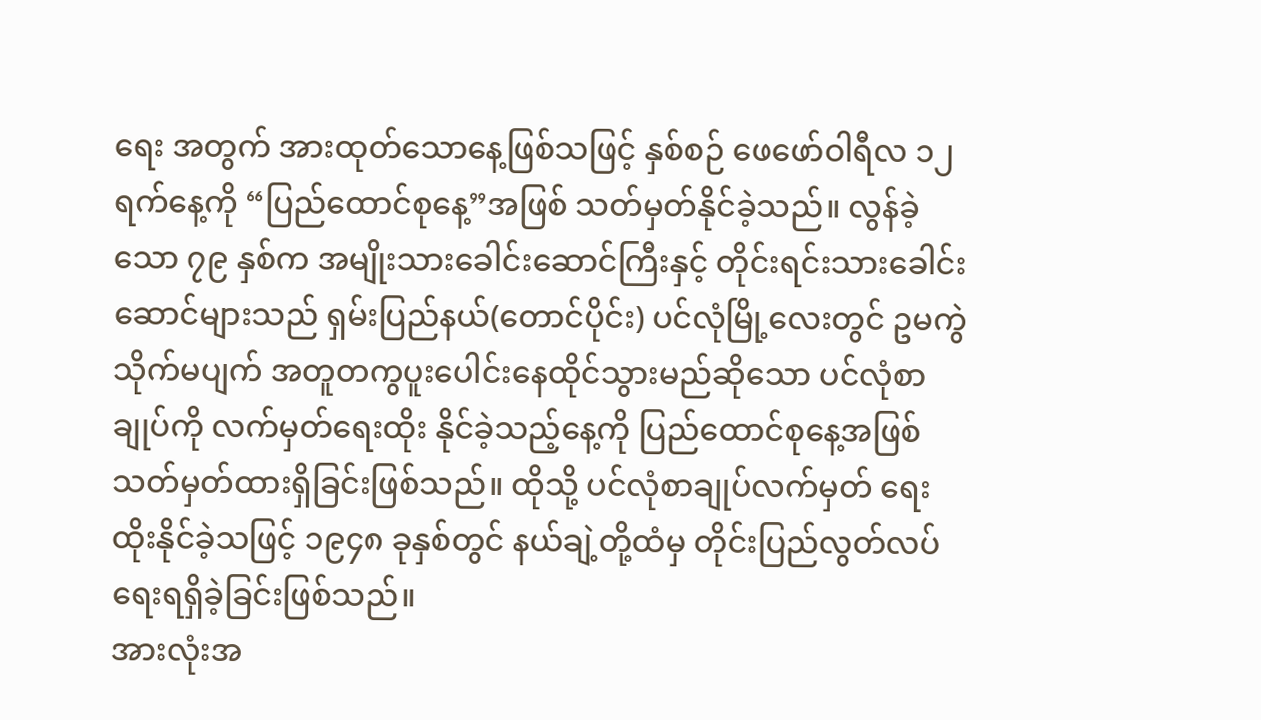ရေး အတွက် အားထုတ်သောနေ့ဖြစ်သဖြင့် နှစ်စဉ် ဖေဖော်ဝါရီလ ၁၂ ရက်နေ့ကို “ပြည်ထောင်စုနေ့”အဖြစ် သတ်မှတ်နိုင်ခဲ့သည်။ လွန်ခဲ့သော ၇၉ နှစ်က အမျိုးသားခေါင်းဆောင်ကြီးနှင့် တိုင်းရင်းသားခေါင်းဆောင်များသည် ရှမ်းပြည်နယ်(တောင်ပိုင်း) ပင်လုံမြို့လေးတွင် ဥမကွဲသိုက်မပျက် အတူတကွပူးပေါင်းနေထိုင်သွားမည်ဆိုသော ပင်လုံစာချုပ်ကို လက်မှတ်ရေးထိုး နိုင်ခဲ့သည့်နေ့ကို ပြည်ထောင်စုနေ့အဖြစ် သတ်မှတ်ထားရှိခြင်းဖြစ်သည်။ ထိုသို့ ပင်လုံစာချုပ်လက်မှတ် ရေးထိုးနိုင်ခဲ့သဖြင့် ၁၉၄၈ ခုနှစ်တွင် နယ်ချဲ့တို့ထံမှ တိုင်းပြည်လွတ်လပ်ရေးရရှိခဲ့ခြင်းဖြစ်သည်။
အားလုံးအ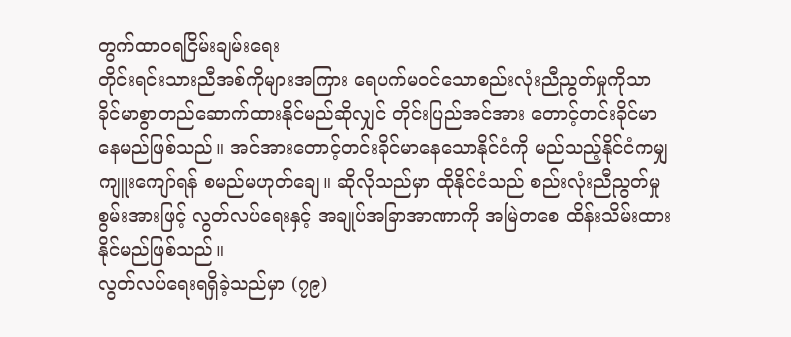တွက်ထာဝရငြိမ်းချမ်းရေး
တိုင်းရင်းသားညီအစ်ကိုများအကြား ရေပက်မဝင်သောစည်းလုံးညီညွတ်မှုကိုသာ ခိုင်မာစွာတည်ဆောက်ထားနိုင်မည်ဆိုလျှင် တိုင်းပြည်အင်အား တောင့်တင်းခိုင်မာနေမည်ဖြစ်သည်။ အင်အားတောင့်တင်းခိုင်မာနေသောနိုင်ငံကို မည်သည့်နိုင်ငံကမျှ ကျူးကျော်ရန် စမည်မဟုတ်ချေ။ ဆိုလိုသည်မှာ ထိုနိုင်ငံသည် စည်းလုံးညီညွတ်မှုစွမ်းအားဖြင့် လွတ်လပ်ရေးနှင့် အချုပ်အခြာအာဏာကို အမြဲတစေ ထိန်းသိမ်းထားနိုင်မည်ဖြစ်သည်။
လွတ်လပ်ရေးရရှိခဲ့သည်မှာ (၇၉)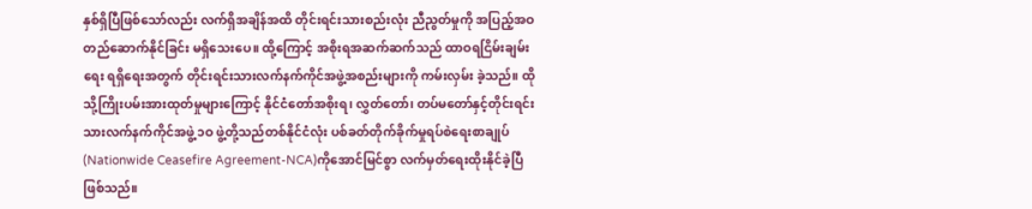နှစ်ရှိပြီဖြစ်သော်လည်း လက်ရှိအချိန်အထိ တိုင်းရင်းသားစည်းလုံး ညီညွတ်မှုကို အပြည့်အဝ တည်ဆောက်နိုင်ခြင်း မရှိသေးပေ။ ထို့ကြောင့် အစိုးရအဆက်ဆက်သည် ထာဝရငြိမ်းချမ်းရေး ရရှိရေးအတွက် တိုင်းရင်းသားလက်နက်ကိုင်အဖွဲ့အစည်းများကို ကမ်းလှမ်း ခဲ့သည်။ ထိုသို့ကြိုးပမ်းအားထုတ်မှုများကြောင့် နိုင်ငံတော်အစိုးရ၊ လွှတ်တော်၊ တပ်မတော်နှင့်တိုင်းရင်းသားလက်နက်ကိုင်အဖွဲ့ ၁ဝ ဖွဲ့တို့သည်တစ်နိုင်ငံလုံး ပစ်ခတ်တိုက်ခိုက်မှုရပ်စဲရေးစာချုပ် (Nationwide Ceasefire Agreement-NCA)ကိုအောင်မြင်စွာ လက်မှတ်ရေးထိုးနိုင်ခဲ့ပြီဖြစ်သည်။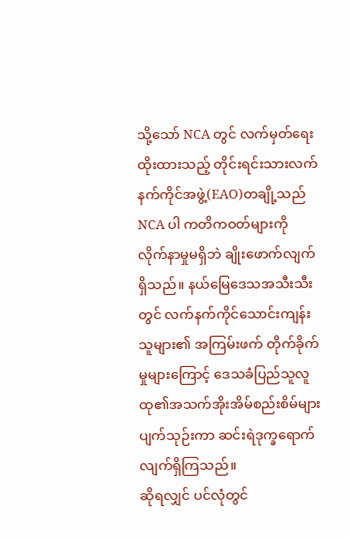သို့သော် NCA တွင် လက်မှတ်ရေးထိုးထားသည့် တိုင်းရင်းသားလက်နက်ကိုင်အဖွဲ့(EAO)တချို့သည် NCA ပါ ကတိကဝတ်များကို လိုက်နာမှုမရှိဘဲ ချိုးဖောက်လျက်ရှိသည်။ နယ်မြေဒေသအသီးသီးတွင် လက်နက်ကိုင်သောင်းကျန်းသူများ၏ အကြမ်းဖက် တိုက်ခိုက်မှုများကြောင့် ဒေသခံပြည်သူလူထု၏အသက်အိုးအိမ်စည်းစိမ်များ ပျက်သုဉ်းကာ ဆင်းရဲဒုက္ခရောက်လျက်ရှိကြသည်။
ဆိုရလျှင် ပင်လုံတွင်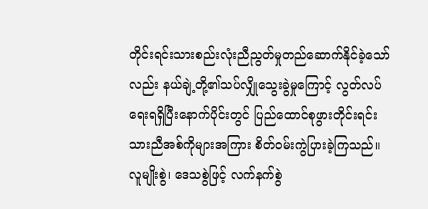တိုင်းရင်းသားစည်းလုံးညီညွတ်မှုတည်ဆောက်နိုင်ခဲ့သော်လည်း နယ်ချဲ့တို့၏သပ်လျှိုသွေးခွဲမှုကြောင့် လွတ်လပ်ရေးရရှိပြီးနောက်ပိုင်းတွင် ပြည်ထောင်စုဖွားတိုင်းရင်းသားညီအစ်ကိုများအကြား စိတ်ဝမ်းကွဲပြားခဲ့ကြသည်။ လူမျိုးစွဲ၊ ဒေသစွဲဖြင့် လက်နက်စွဲ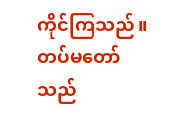ကိုင်ကြသည်။ တပ်မတော်သည်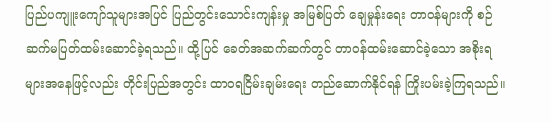ပြည်ပကျူးကျော်သူများအပြင် ပြည်တွင်းသောင်းကျန်းမှု အမြစ်ပြတ် ချေမှုန်းရေး တာဝန်များကို စဉ်ဆက်မပြတ်ထမ်းဆောင်ခဲ့ရသည်။ ထို့ပြင် ခေတ်အဆက်ဆက်တွင် တာဝန်ထမ်းဆောင်ခဲ့သော အစိုးရများအနေဖြင့်လည်း တိုင်းပြည်အတွင်း ထာဝရငြိမ်းချမ်းရေး တည်ဆောက်နိုင်ရန် ကြိုးပမ်းခဲ့ကြရသည်။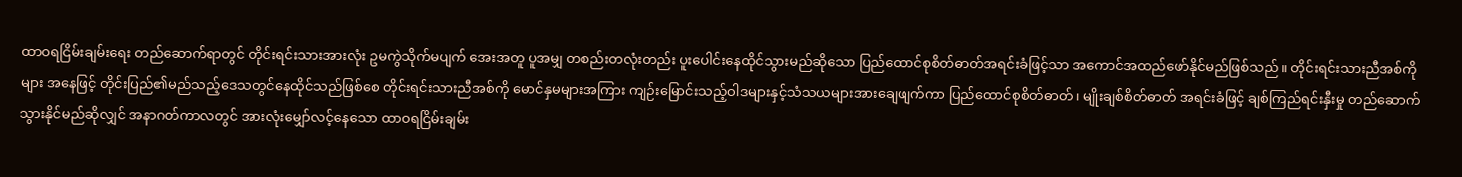ထာဝရငြိမ်းချမ်းရေး တည်ဆောက်ရာတွင် တိုင်းရင်းသားအားလုံး ဥမကွဲသိုက်မပျက် အေးအတူ ပူအမျှ တစည်းတလုံးတည်း ပူးပေါင်းနေထိုင်သွားမည်ဆိုသော ပြည်ထောင်စုစိတ်ဓာတ်အရင်းခံဖြင့်သာ အကောင်အထည်ဖော်နိုင်မည်ဖြစ်သည်။ တိုင်းရင်းသားညီအစ်ကိုများ အနေဖြင့် တိုင်းပြည်၏မည်သည့်ဒေသတွင်နေထိုင်သည်ဖြစ်စေ တိုင်းရင်းသားညီအစ်ကို မောင်နှမများအကြား ကျဉ်းမြောင်းသည့်ဝါဒများနှင့်သံသယများအားချေဖျက်ကာ ပြည်ထောင်စုစိတ်ဓာတ်၊ မျိုးချစ်စိတ်ဓာတ် အရင်းခံဖြင့် ချစ်ကြည်ရင်းနှီးမှု တည်ဆောက်သွားနိုင်မည်ဆိုလျှင် အနာဂတ်ကာလတွင် အားလုံးမျှော်လင့်နေသော ထာဝရငြိမ်းချမ်း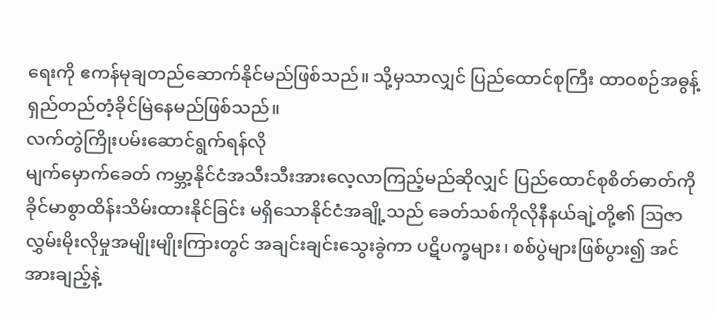ရေးကို ဧကန်မုချတည်ဆောက်နိုင်မည်ဖြစ်သည်။ သို့မှသာလျှင် ပြည်ထောင်စုကြီး ထာဝစဉ်အဓွန့်ရှည်တည်တံ့ခိုင်မြဲနေမည်ဖြစ်သည်။
လက်တွဲကြိုးပမ်းဆောင်ရွက်ရန်လို
မျက်မှောက်ခေတ် ကမ္ဘာ့နိုင်ငံအသီးသီးအားလေ့လာကြည့်မည်ဆိုလျှင် ပြည်ထောင်စုစိတ်ဓာတ်ကို ခိုင်မာစွာထိန်းသိမ်းထားနိုင်ခြင်း မရှိသောနိုင်ငံအချို့သည် ခေတ်သစ်ကိုလိုနီနယ်ချဲ့တို့၏ ဩဇာလွှမ်းမိုးလိုမှုအမျိုးမျိုးကြားတွင် အချင်းချင်းသွေးခွဲကာ ပဋိပက္ခများ၊ စစ်ပွဲများဖြစ်ပွား၍ အင်အားချည့်နဲ့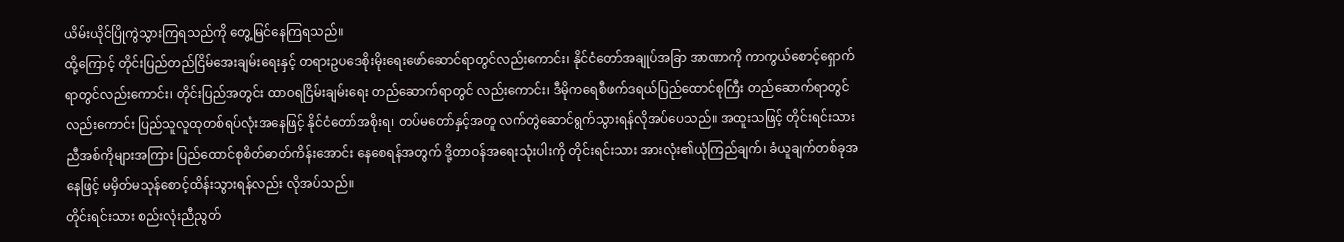ယိမ်းယိုင်ပြိုကွဲသွားကြရသည်ကို တွေ့မြင်နေကြရသည်။
ထို့ကြောင့် တိုင်းပြည်တည်ငြိမ်အေးချမ်းရေးနှင့် တရားဥပဒေစိုးမိုးရေးဖော်ဆောင်ရာတွင်လည်းကောင်း၊ နိုင်ငံတော်အချုပ်အခြာ အာဏာကို ကာကွယ်စောင့်ရှောက်ရာတွင်လည်းကောင်း၊ တိုင်းပြည်အတွင်း ထာဝရငြိမ်းချမ်းရေး တည်ဆောက်ရာတွင် လည်းကောင်း၊ ဒီမိုကရေစီဖက်ဒရယ်ပြည်ထောင်စုကြီး တည်ဆောက်ရာတွင်လည်းကောင်း ပြည်သူလူထုတစ်ရပ်လုံးအနေဖြင့် နိုင်ငံတော်အစိုးရ၊ တပ်မတော်နှင့်အတူ လက်တွဲဆောင်ရွက်သွားရန်လိုအပ်ပေသည်။ အထူးသဖြင့် တိုင်းရင်းသား ညီအစ်ကိုများအကြား ပြည်ထောင်စုစိတ်ဓာတ်ကိန်းအောင်း နေစေရန်အတွက် ဒို့တာဝန်အရေးသုံးပါးကို တိုင်းရင်းသား အားလုံး၏ယုံကြည်ချက်၊ ခံယူချက်တစ်ခုအနေဖြင့် မမှိတ်မသုန်စောင့်ထိန်းသွားရန်လည်း လိုအပ်သည်။
တိုင်းရင်းသား စည်းလုံးညီညွတ်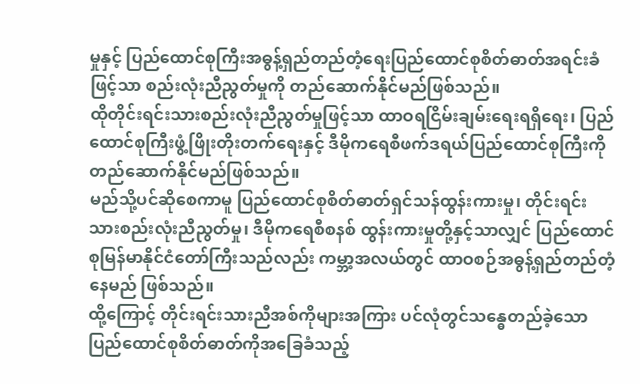မှုနှင့် ပြည်ထောင်စုကြီးအဓွန့်ရှည်တည်တံ့ရေးပြည်ထောင်စုစိတ်ဓာတ်အရင်းခံဖြင့်သာ စည်းလုံးညီညွတ်မှုကို တည်ဆောက်နိုင်မည်ဖြစ်သည်။
ထိုတိုင်းရင်းသားစည်းလုံးညီညွတ်မှုဖြင့်သာ ထာဝရငြိမ်းချမ်းရေးရရှိရေး၊ ပြည်ထောင်စုကြီးဖွံ့ဖြိုးတိုးတက်ရေးနှင့် ဒီမိုကရေစီဖက်ဒရယ်ပြည်ထောင်စုကြီးကို တည်ဆောက်နိုင်မည်ဖြစ်သည်။
မည်သို့ပင်ဆိုစေကာမူ ပြည်ထောင်စုစိတ်ဓာတ်ရှင်သန်ထွန်းကားမှု၊ တိုင်းရင်းသားစည်းလုံးညီညွတ်မှု၊ ဒီမိုကရေစီစနစ် ထွန်းကားမှုတို့နှင့်သာလျှင် ပြည်ထောင်စုမြန်မာနိုင်ငံတော်ကြီးသည်လည်း ကမ္ဘာ့အလယ်တွင် ထာဝစဉ်အဓွန့်ရှည်တည်တံ့နေမည် ဖြစ်သည်။
ထို့ကြောင့် တိုင်းရင်းသားညီအစ်ကိုများအကြား ပင်လုံတွင်သန္ဓေတည်ခဲ့သောပြည်ထောင်စုစိတ်ဓာတ်ကိုအခြေခံသည့်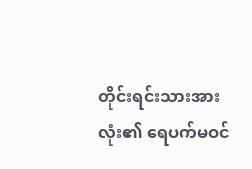တိုင်းရင်းသားအားလုံး၏ ရေပက်မဝင်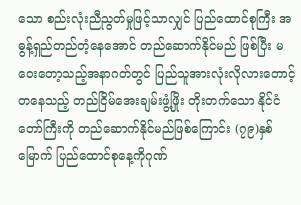သော စည်းလုံးညီညွတ်မှုဖြင့်သာလျှင် ပြည်ထောင်စုကြီး အဓွန့်ရှည်တည်တံ့နေအောင် တည်ဆောက်နိုင်မည် ဖြစ်ပြီး မဝေးတော့သည့်အနာဂတ်တွင် ပြည်သူအားလုံးလိုလားတောင့်တနေသည့် တည်ငြိမ်အေးချမ်းဖွံ့ဖြိုး တိုးတက်သော နိုင်ငံတော်ကြီးကို တည်ဆောက်နိုင်မည်ဖြစ်ကြောင်း (၇၉)နှစ်မြောက် ပြည်ထောင်စုနေ့ကိုဂုဏ်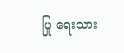ပြု ရေးသား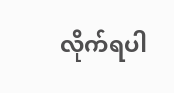လိုက်ရပါ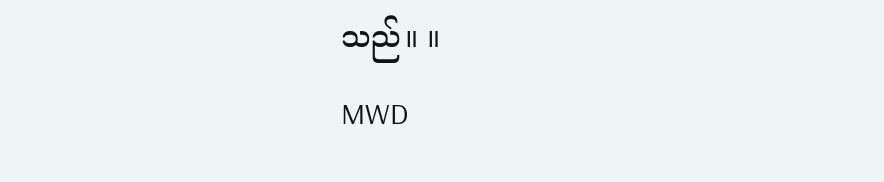သည်။ ။
MWD